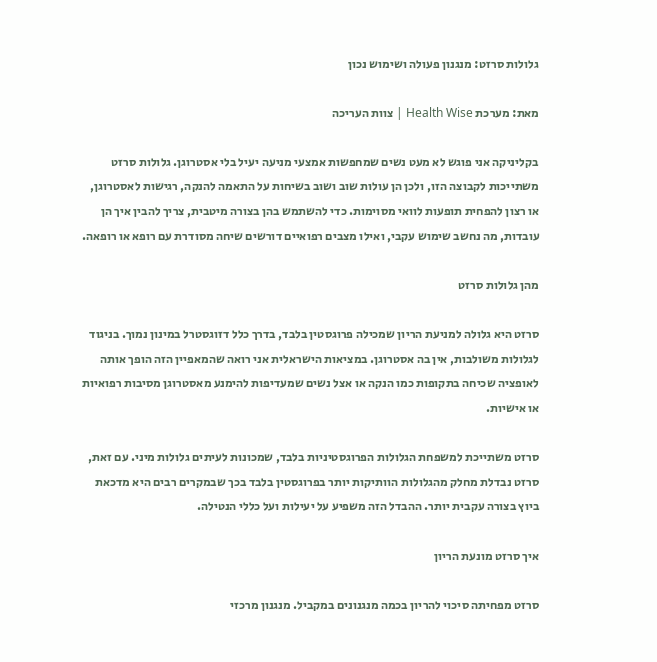גלולות סרזט: מנגנון פעולה ושימוש נכון

מאת: מערכת Health Wise | צוות העריכה

בקליניקה אני פוגש לא מעט נשים שמחפשות אמצעי מניעה יעיל בלי אסטרוגן. גלולות סרזט משתייכות לקבוצה הזו, ולכן הן עולות שוב ושוב בשיחות על התאמה להנקה, רגישות לאסטרוגן, או רצון להפחית תופעות לוואי מסוימות. כדי להשתמש בהן בצורה מיטבית, צריך להבין איך הן עובדות, מה נחשב שימוש עקבי, ואילו מצבים רפואיים דורשים שיחה מסודרת עם רופא או רופאה.

מהן גלולות סרזט

סרזט היא גלולה למניעת הריון שמכילה פרוגסטין בלבד, בדרך כלל דזוגסטרל במינון נמוך. בניגוד לגלולות משולבות, אין בה אסטרוגן. במציאות הישראלית אני רואה שהמאפיין הזה הופך אותה לאופציה שכיחה בתקופות כמו הנקה או אצל נשים שמעדיפות להימנע מאסטרוגן מסיבות רפואיות או אישיות.

סרזט משתייכת למשפחת הגלולות הפרוגסטיניות בלבד, שמכונות לעיתים גלולות מיני. עם זאת, סרזט נבדלת מחלק מהגלולות הוותיקות יותר בפרוגסטין בלבד בכך שבמקרים רבים היא מדכאת ביוץ בצורה עקבית יותר. ההבדל הזה משפיע על יעילות ועל כללי הנטילה.

איך סרזט מונעת הריון

סרזט מפחיתה סיכוי להריון בכמה מנגנונים במקביל. מנגנון מרכזי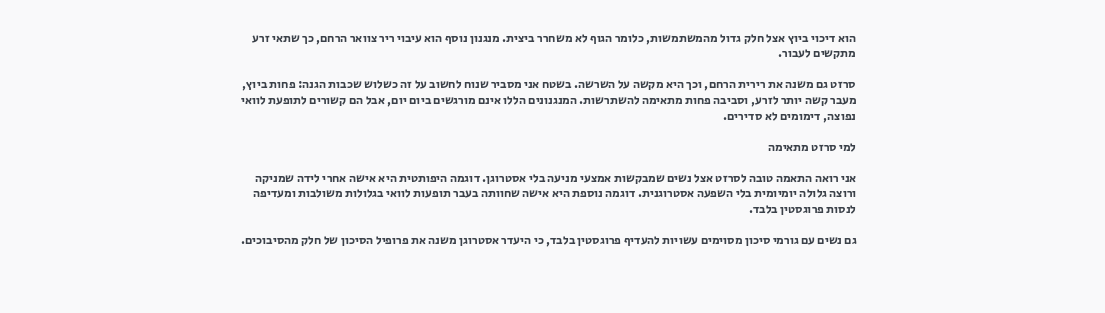הוא דיכוי ביוץ אצל חלק גדול מהמשתמשות, כלומר הגוף לא משחרר ביצית. מנגנון נוסף הוא עיבוי ריר צוואר הרחם, כך שתאי זרע מתקשים לעבור.

סרזט גם משנה את רירית הרחם, וכך היא מקשה על השרשה. בשטח אני מסביר שנוח לחשוב על זה כשלוש שכבות הגנה: פחות ביוץ, מעבר קשה יותר לזרע, וסביבה פחות מתאימה להשתרשות. המנגנונים הללו אינם מורגשים ביום יום, אבל הם קשורים לתופעת לוואי נפוצה, דימומים לא סדירים.

למי סרזט מתאימה

אני רואה התאמה טובה לסרזט אצל נשים שמבקשות אמצעי מניעה בלי אסטרוגן. דוגמה היפותטית היא אישה אחרי לידה שמניקה ורוצה גלולה יומיומית בלי השפעה אסטרוגנית. דוגמה נוספת היא אישה שחוותה בעבר תופעות לוואי בגלולות משולבות ומעדיפה לנסות פרוגסטין בלבד.

גם נשים עם גורמי סיכון מסוימים עשויות להעדיף פרוגסטין בלבד, כי היעדר אסטרוגן משנה את פרופיל הסיכון של חלק מהסיבוכים.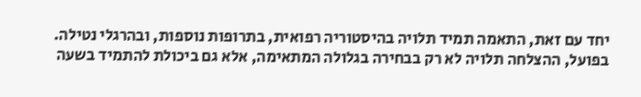יחד עם זאת, התאמה תמיד תלויה בהיסטוריה רפואית, בתרופות נוספות, ובהרגלי נטילה. בפועל, ההצלחה תלויה לא רק בבחירה בגלולה המתאימה, אלא גם ביכולת להתמיד בשעה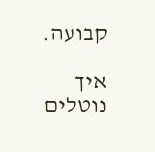קבועה.

איך נוטלים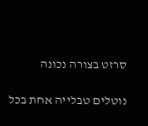סרזט בצורה נכונה

נוטלים טבלייה אחת בכל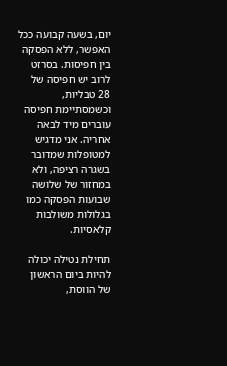יום, בשעה קבועה ככל האפשר, ללא הפסקה בין חפיסות. בסרזט לרוב יש חפיסה של 28 טבליות, וכשמסתיימת חפיסה עוברים מיד לבאה אחריה. אני מדגיש למטופלות שמדובר בשגרה רציפה, ולא במחזור של שלושה שבועות הפסקה כמו בגלולות משולבות קלאסיות.

תחילת נטילה יכולה להיות ביום הראשון של הווסת,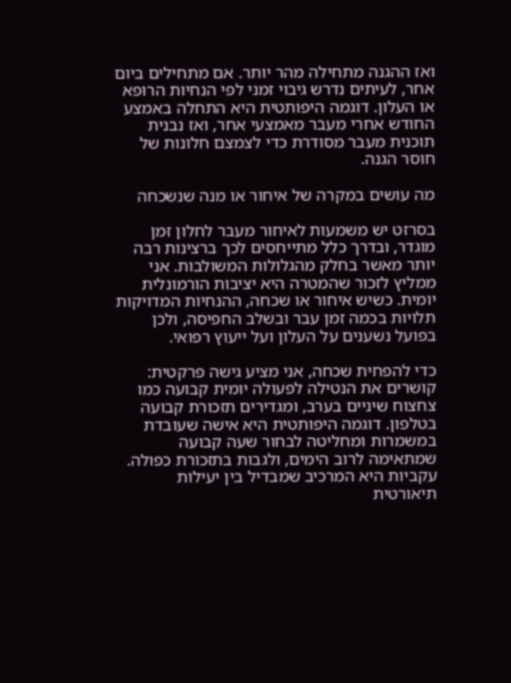ואז ההגנה מתחילה מהר יותר. אם מתחילים ביום אחר, לעיתים נדרש גיבוי זמני לפי הנחיות הרופא או העלון. דוגמה היפותטית היא התחלה באמצע החודש אחרי מעבר מאמצעי אחר, ואז נבנית תוכנית מעבר מסודרת כדי לצמצם חלונות של חוסר הגנה.

מה עושים במקרה של איחור או מנה שנשכחה

בסרזט יש משמעות לאיחור מעבר לחלון זמן מוגדר, ובדרך כלל מתייחסים לכך ברצינות רבה יותר מאשר בחלק מהגלולות המשולבות. אני ממליץ לזכור שהמטרה היא יציבות הורמונלית יומית. כשיש איחור או שכחה, ההנחיות המדויקות תלויות בכמה זמן עבר ובשלב החפיסה, ולכן בפועל נשענים על העלון ועל ייעוץ רפואי.

כדי להפחית שכחה, אני מציע גישה פרקטית: קושרים את הנטילה לפעולה יומית קבועה כמו צחצוח שיניים בערב, ומגדירים תזכורת קבועה בטלפון. דוגמה היפותטית היא אישה שעובדת במשמרות ומחליטה לבחור שעה קבועה שמתאימה לרוב הימים, ולגבות בתזכורת כפולה. עקביות היא המרכיב שמבדיל בין יעילות תיאורטית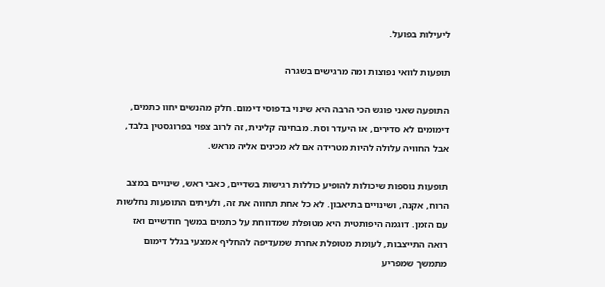ליעילות בפועל.

תופעות לוואי נפוצות ומה מרגישים בשגרה

התופעה שאני פוגש הכי הרבה היא שינוי בדפוסי דימום. חלק מהנשים יחוו כתמים, דימומים לא סדירים, או היעדר וסת. מבחינה קלינית, זה לרוב צפוי בפרוגסטין בלבד, אבל החוויה עלולה להיות מטרידה אם לא מכינים אליה מראש.

תופעות נוספות שיכולות להופיע כוללות רגישות בשדיים, כאבי ראש, שינויים במצב הרוח, אקנה, ושינויים בתיאבון. לא כל אחת תחווה את זה, ולעיתים התופעות נחלשות עם הזמן. דוגמה היפותטית היא מטופלת שמדווחת על כתמים במשך חודשיים ואז רואה התייצבות, לעומת מטופלת אחרת שמעדיפה להחליף אמצעי בגלל דימום מתמשך שמפריע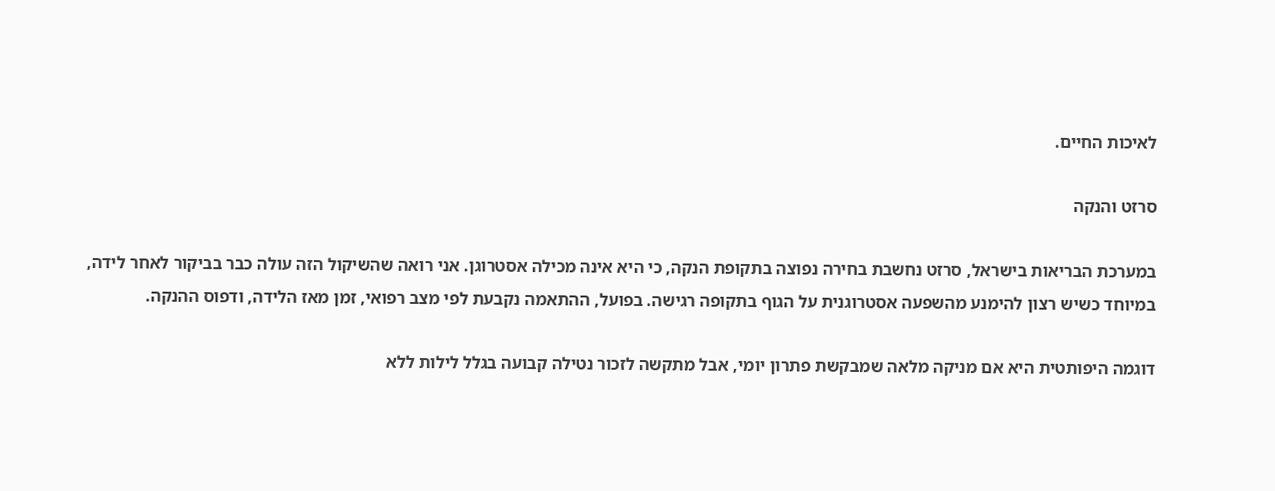לאיכות החיים.

סרזט והנקה

במערכת הבריאות בישראל, סרזט נחשבת בחירה נפוצה בתקופת הנקה, כי היא אינה מכילה אסטרוגן. אני רואה שהשיקול הזה עולה כבר בביקור לאחר לידה, במיוחד כשיש רצון להימנע מהשפעה אסטרוגנית על הגוף בתקופה רגישה. בפועל, ההתאמה נקבעת לפי מצב רפואי, זמן מאז הלידה, ודפוס ההנקה.

דוגמה היפותטית היא אם מניקה מלאה שמבקשת פתרון יומי, אבל מתקשה לזכור נטילה קבועה בגלל לילות ללא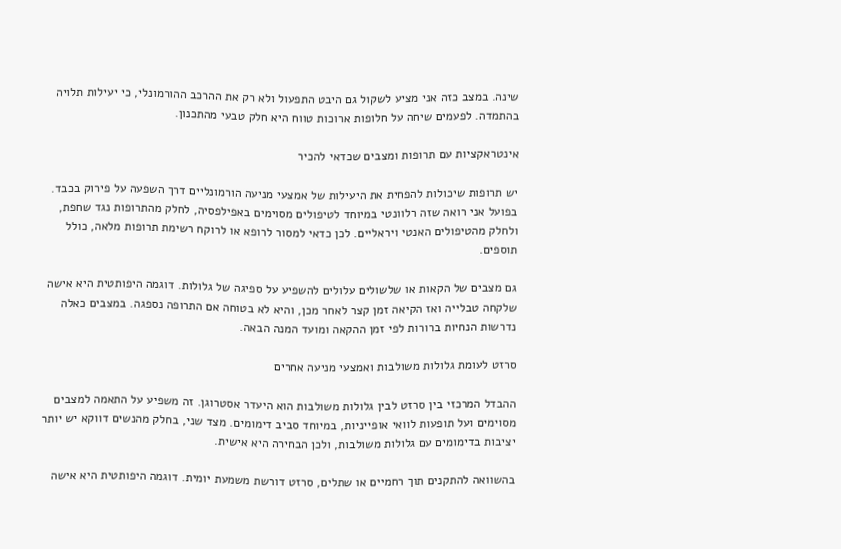שינה. במצב כזה אני מציע לשקול גם היבט התפעול ולא רק את ההרכב ההורמונלי, כי יעילות תלויה בהתמדה. לפעמים שיחה על חלופות ארוכות טווח היא חלק טבעי מהתכנון.

אינטראקציות עם תרופות ומצבים שכדאי להכיר

יש תרופות שיכולות להפחית את היעילות של אמצעי מניעה הורמונליים דרך השפעה על פירוק בכבד. בפועל אני רואה שזה רלוונטי במיוחד לטיפולים מסוימים באפילפסיה, לחלק מהתרופות נגד שחפת, ולחלק מהטיפולים האנטי ויראליים. לכן כדאי למסור לרופא או לרוקח רשימת תרופות מלאה, כולל תוספים.

גם מצבים של הקאות או שלשולים עלולים להשפיע על ספיגה של גלולות. דוגמה היפותטית היא אישה שלקחה טבלייה ואז הקיאה זמן קצר לאחר מכן, והיא לא בטוחה אם התרופה נספגה. במצבים כאלה נדרשות הנחיות ברורות לפי זמן ההקאה ומועד המנה הבאה.

סרזט לעומת גלולות משולבות ואמצעי מניעה אחרים

ההבדל המרכזי בין סרזט לבין גלולות משולבות הוא היעדר אסטרוגן. זה משפיע על התאמה למצבים מסוימים ועל תופעות לוואי אופייניות, במיוחד סביב דימומים. מצד שני, בחלק מהנשים דווקא יש יותר יציבות בדימומים עם גלולות משולבות, ולכן הבחירה היא אישית.

בהשוואה להתקנים תוך רחמיים או שתלים, סרזט דורשת משמעת יומית. דוגמה היפותטית היא אישה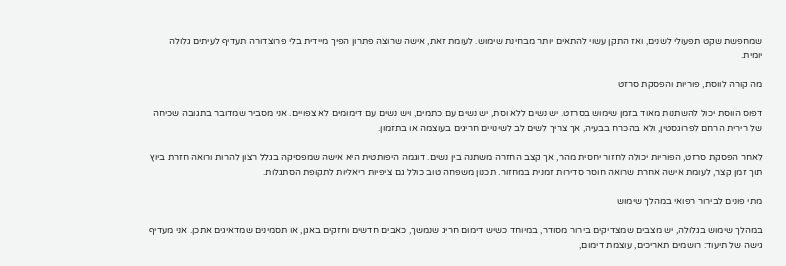שמחפשת שקט תפעולי לשנים, ואז התקן עשוי להתאים יותר מבחינת שימוש. לעומת זאת, אישה שרוצה פתרון הפיך מיידית בלי פרוצדורה תעדיף לעיתים גלולה יומית.

מה קורה לווסת, פוריות והפסקת סרזט

דפוס הווסת יכול להשתנות מאוד בזמן שימוש בסרזט. יש נשים ללא וסת, יש נשים עם כתמים, ויש נשים עם דימומים לא צפויים. אני מסביר שמדובר בתגובה שכיחה של רירית הרחם לפרוגסטין, ולא בהכרח בבעיה, אך צריך לשים לב לשינויים חריגים בעוצמה או בתזמון.

לאחר הפסקת סרזט, הפוריות יכולה לחזור יחסית מהר, אך קצב החזרה משתנה בין נשים. דוגמה היפותטית היא אישה שמפסיקה בגלל רצון להרות ורואה חזרת ביוץ תוך זמן קצר, לעומת אישה אחרת שרואה חוסר סדירות זמנית במחזור. תכנון משפחה טוב כולל גם ציפיות ריאליות לתקופת הסתגלות.

מתי פונים לבירור רפואי במהלך שימוש

במהלך שימוש בגלולה, יש מצבים שמצדיקים בירור מסודר, במיוחד כשיש דימום חריג שנמשך, כאבים חדשים וחזקים באגן, או תסמינים שמדאיגים אתכן. אני מעדיף גישה של תיעוד: רושמים תאריכים, עוצמת דימום,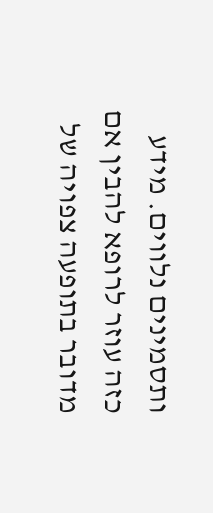ותסמינים נלווים. מידע כזה עוזר לרופא להבין אם מדובר בתופעה צפויה של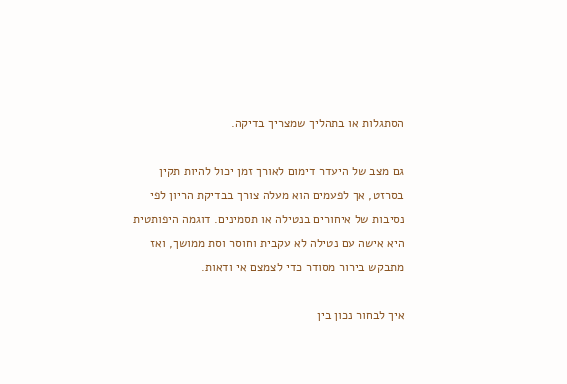הסתגלות או בתהליך שמצריך בדיקה.

גם מצב של היעדר דימום לאורך זמן יכול להיות תקין בסרזט, אך לפעמים הוא מעלה צורך בבדיקת הריון לפי נסיבות של איחורים בנטילה או תסמינים. דוגמה היפותטית היא אישה עם נטילה לא עקבית וחוסר וסת ממושך, ואז מתבקש בירור מסודר כדי לצמצם אי ודאות.

איך לבחור נכון בין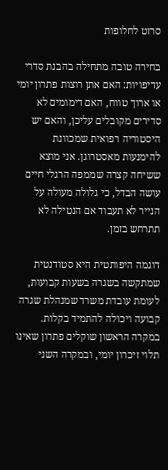סרזט לחלופות

בחירה טובה מתחילה בהבנת סדרי עדיפויות: האם אתן רוצות פתרון יומי או ארוך טווח, האם דימומים לא סדירים מקובלים עליכן, והאם יש היסטוריה רפואית שמכוונת להימנעות מאסטרוגן. אני מוצא ששיחה קצרה שממפה הרגלי חיים עושה הבדל, כי גלולה מעולה על הנייר לא תעבוד אם הנטילה לא תתרחש בזמן.

דוגמה היפותטית היא סטודנטית שמתקשה בשגרה בשעות קבועות, לעומת עובדת משרד שמנהלת שגרה קבועה ויכולה להתמיד בקלות. במקרה הראשון שוקלים פתרון שאינו תלוי זיכרון יומי, ובמקרה השני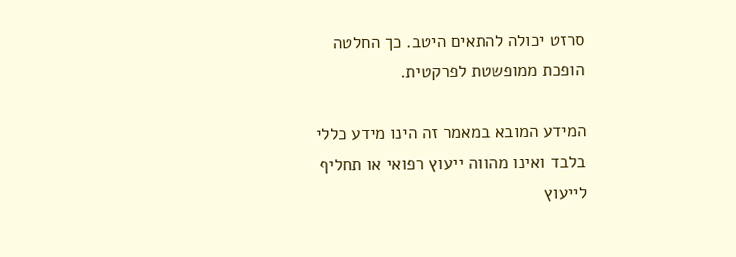סרזט יכולה להתאים היטב. כך החלטה הופכת ממופשטת לפרקטית.

המידע המובא במאמר זה הינו מידע כללי בלבד ואינו מהווה ייעוץ רפואי או תחליף לייעוץ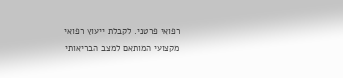רפואי פרטני. לקבלת ייעוץ רפואי מקצועי המותאם למצב הבריאותי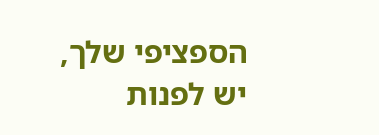הספציפי שלך, יש לפנות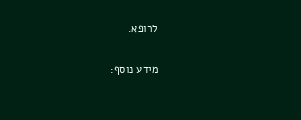לרופא.

מידע נוסף: